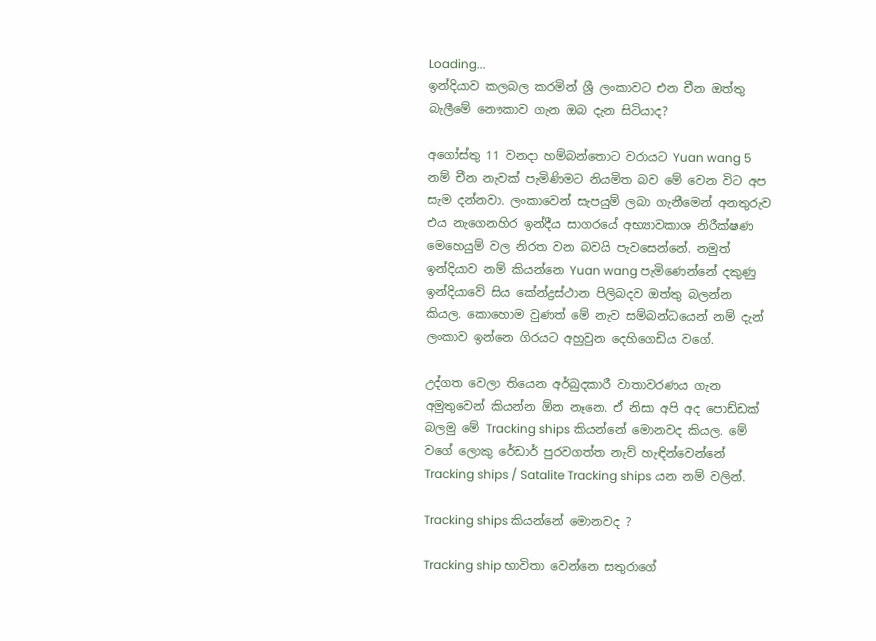Loading...
ඉන්දියාව කලබල කරමින් ශ්‍රී ලංකාවට එන චීන ඔත්තු බැලීමේ නෞකාව ගැන ඔබ දැන සිටියාද?

අගෝස්තු 11 වනදා හම්බන්තොට වරායට Yuan wang 5 නම් චීන නැවක් පැමිණිමට නියමිත බව මේ වෙන විට අප සැම දන්නවා. ලංකාවෙන් සැපයුම් ලබා ගැනීමෙන් අනතුරුව එය නැගෙනහිර ඉන්දීය සාගරයේ අභ්‍යාවකාශ නිරීක්ෂණ මෙහෙයුම් වල නිරත වන බවයි පැවසෙන්නේ. නමුත් ඉන්දියාව නම් කියන්නෙ Yuan wang පැමිණෙන්නේ දකුණු ඉන්දියාවේ සිය කේන්ද්‍රස්ථාන පිලිබදව ඔත්තු බලන්න කියල. කොහොම වුණත් මේ නැව සම්බන්ධයෙන් නම් දැන් ලංකාව ඉන්නෙ ගිරයට අහුවුන දෙහිගෙඩිය වගේ.

උද්ගත වෙලා තියෙන අර්බුදකාරී වාතාවරණය ගැන අමුතුවෙන් කියන්න ඕන නෑනෙ. ඒ නිසා අපි අද පොඩ්ඩක් බලමු මේ Tracking ships කියන්නේ මොනවද කියල. මේ වගේ ලොකු රේඩාර් පුරවගත්ත නැව් හැඳින්වෙන්නේ Tracking ships / Satalite Tracking ships යන නම් වලින්.

Tracking ships කියන්නේ මොනවද ?

Tracking ship භාවිතා වෙන්නෙ සතුරාගේ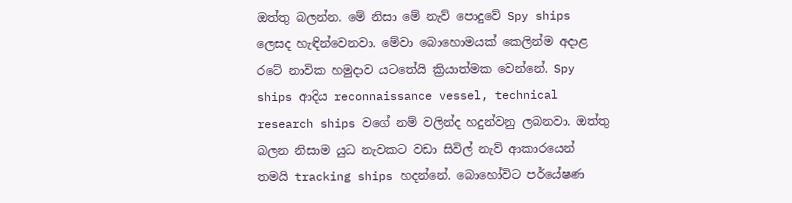ඔත්තු බලන්න. මේ නිසා මේ නැව් පොදුවේ Spy ships ලෙසද හැඳින්වෙනවා. මේවා බොහොමයක් කෙලින්ම අදාළ රටේ නාවික හමුදාව යටතේයි ක්‍රියාත්මක වෙන්නේ. Spy ships ආදිය reconnaissance vessel, technical research ships වගේ නම් වලින්ද හදුන්වනු ලබනවා. ඔත්තු බලන නිසාම යුධ නැවකට වඩා සිවිල් නැව් ආකාරයෙන් තමයි tracking ships හදන්නේ. බොහෝවිට පර්යේෂණ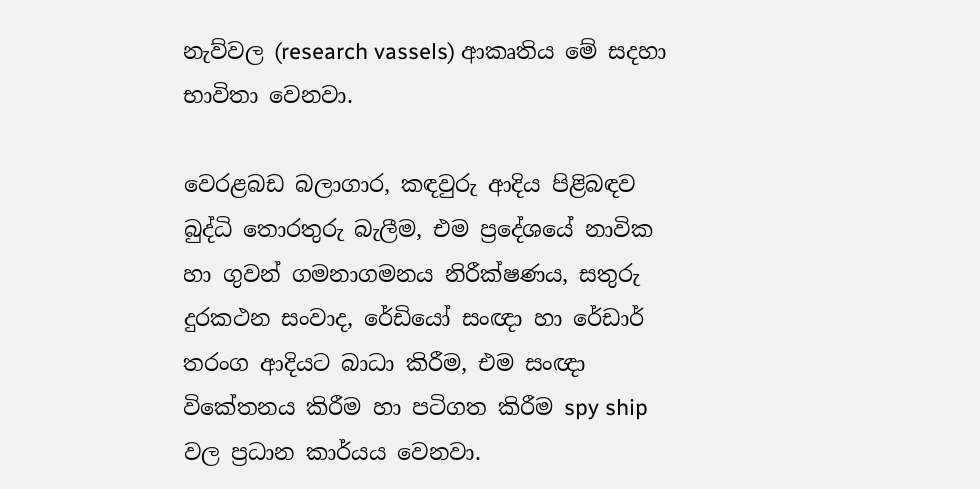නැව්වල (research vassels) ආකෘතිය මේ සදහා භාවිතා වෙනවා.

වෙරළබඩ බලාගාර, කඳවුරු ආදිය පිළිබඳව බුද්ධි තොරතුරු බැලීම, එම ප්‍රදේශයේ නාවික හා ගුවන් ගමනාගමනය නිරීක්ෂණය, සතුරු දුරකථන සංවාද, රේඩියෝ සංඥා හා රේඩාර් තරංග ආදියට බාධා කිරීම, එම සංඥා විකේතනය කිරීම හා පටිගත කිරීම spy ship වල ප්‍රධාන කාර්යය වෙනවා.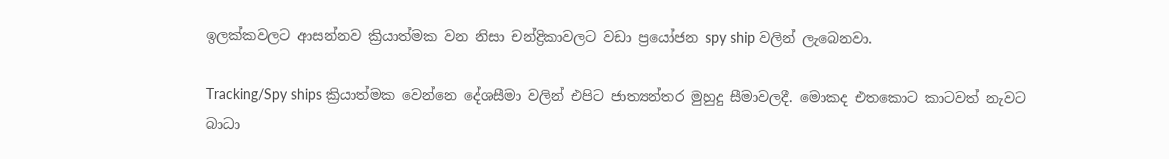ඉලක්කවලට ආසන්නව ක්‍රියාත්මක වන නිසා චන්ද්‍රිකාවලට වඩා ප්‍රයෝජන spy ship වලින් ලැබෙනවා.

Tracking/Spy ships ක්‍රියාත්මක වෙන්නෙ දේශසීමා වලින් එපිට ජාත්‍යන්තර මුහුදු සීමාවලදී. මොකද එතකොට කාටවත් නැවට බාධා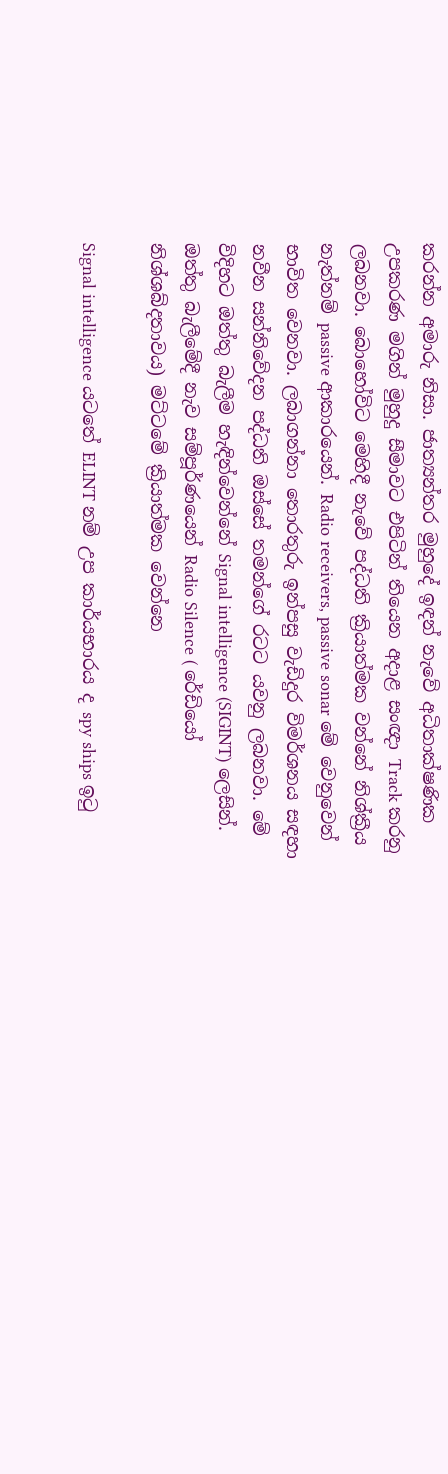කරන්න අමාරු නිසා. ජාත්‍යන්තර මුහුදේ ඉඳන් නැවේ අධිතාක්ෂණික උපකරණ මගින් මුහුදු සීමාවට එපිටින් තියෙන අදාළ සංඥා Track කරනු ලබනවා. බොහෝවිට මෙහිදී නැවේ පද්ධති ක්‍රියාත්මක වන්නේ නිශ්ක්‍රීය නැත්නම් passive ආකාරයෙන්. Radio receivers, passive sonar මේ වෙනුවෙන් භාවිත වෙනවා. ලබාගන්නා තොරතුරු ඉන්පසු වැඩිදුර විමර්ශනය සඳහා නවීන සන්නිවේදන පද්ධති ඔස්සේ තමන්ගේ රටට යවනු ලබනවා. මේ විදිහට ඔත්තු බැලීම හැඳින්වෙන්නේ Signal intelligence (SIGINT) ලෙසින්. ඔත්තු බැලීමේදී නැව සම්පූර්ණයෙන් Radio Silence ( රේඩියෝ නිශ්ශබ්දතාවය) මට්ටමේ ක්‍රියාත්මක වෙන්නෙ

Signal intelligence යටතේ ELINT නම් උප කාර්යභාරය ද spy ships ඉටු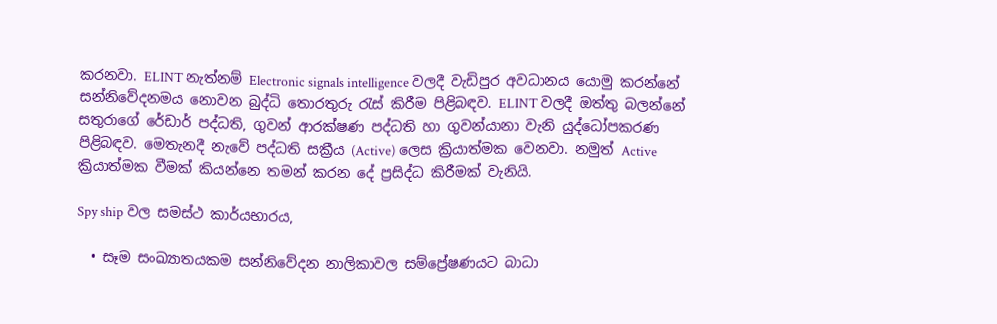කරනවා. ELINT නැත්නම් Electronic signals intelligence වලදී වැඩිපුර අවධානය යොමු කරන්නේ සන්නිවේදනමය නොවන බුද්ධි තොරතුරු රැස් කිරීම පිළිබඳව. ELINT වලදී ඔත්තු බලන්නේ සතුරාගේ රේඩාර් පද්ධති, ගුවන් ආරක්ෂණ පද්ධති හා ගුවන්යානා වැනි යුද්ධෝපකරණ පිළිබඳව. මෙතැනදී නැවේ පද්ධති සක්‍රීය (Active) ලෙස ක්‍රියාත්මක වෙනවා. නමුත් Active ක්‍රියාත්මක වීමක් කියන්නෙ තමන් කරන දේ ප්‍රසිද්ධ කිරීමක් වැනියි.

Spy ship වල සමස්ථ කාර්යභාරය,

  • සෑම සංඛ්‍යාතයකම සන්නිවේදන නාලිකාවල සම්ප්‍රේෂණයට බාධා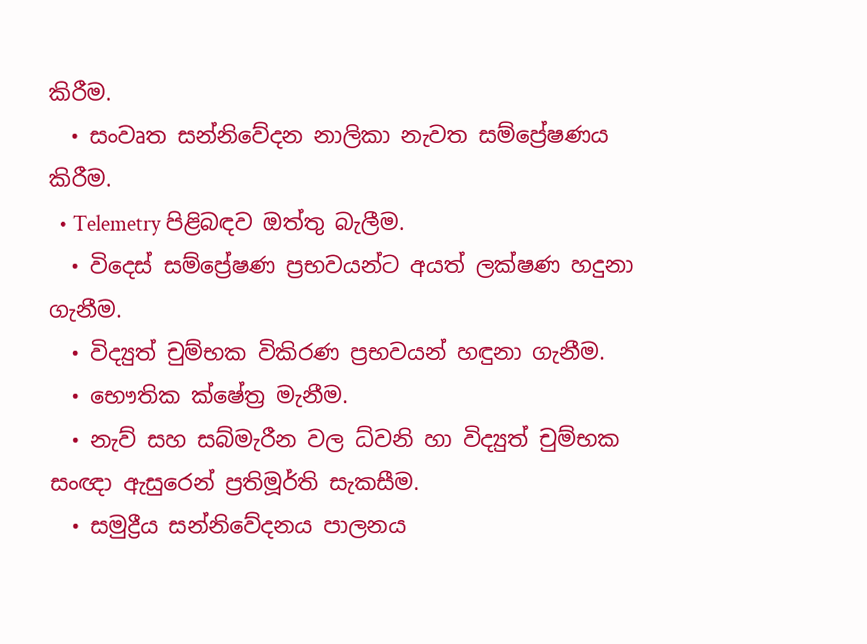කිරීම.
  • සංවෘත සන්නිවේදන නාලිකා නැවත සම්ප්‍රේෂණය කිරීම.
  • Telemetry පිළිබඳව ඔත්තු බැලීම.
  • විදෙස් සම්ප්‍රේෂණ ප්‍රභවයන්ට අයත් ලක්ෂණ හදුනා ගැනීම.
  • විද්‍යුත් චුම්භක විකිරණ ප්‍රභවයන් හඳුනා ගැනීම.
  • භෞතික ක්ෂේත්‍ර මැනීම.
  • නැව් සහ සබ්මැරීන වල ධ්වනි හා විද්‍යුත් චුම්භක සංඥා ඇසුරෙන් ප්‍රතිමූර්ති සැකසීම.
  • සමුද්‍රීය සන්නිවේදනය පාලනය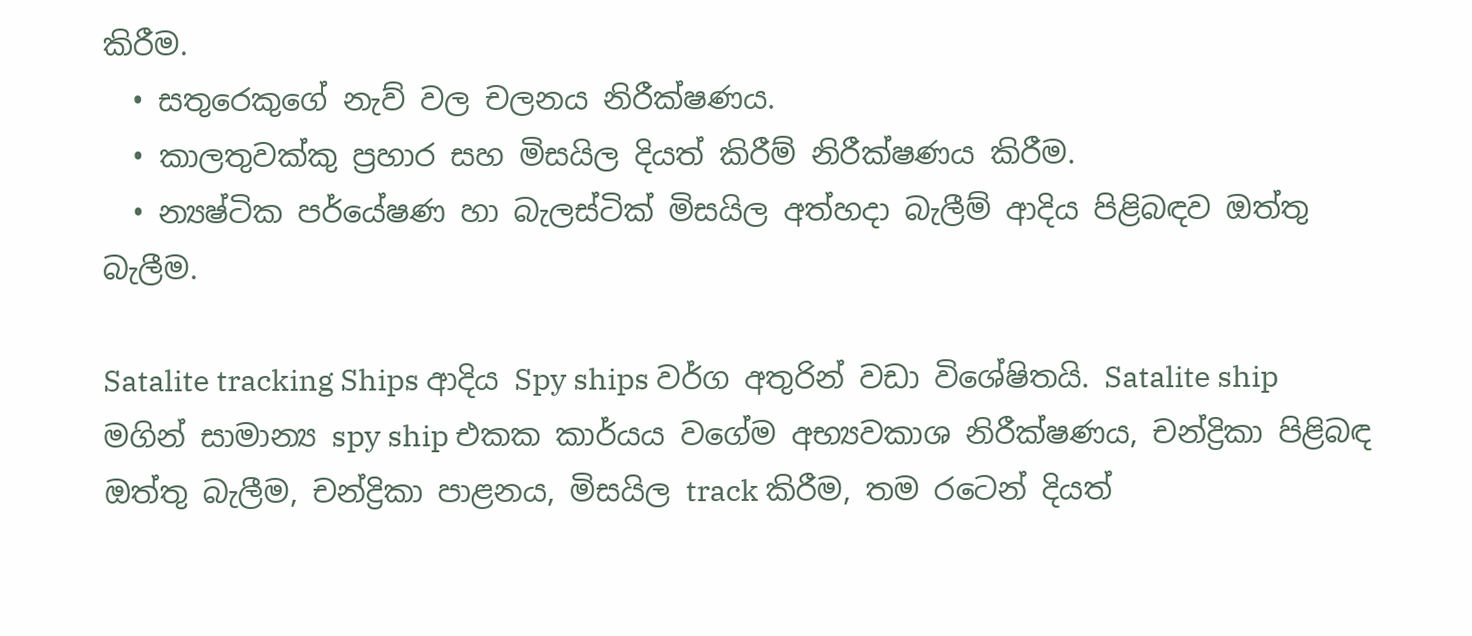කිරීම.
  • සතුරෙකුගේ නැව් වල චලනය නිරීක්ෂණය.
  • කාලතුවක්කු ප්‍රහාර සහ මිසයිල දියත් කිරීම් නිරීක්ෂණය කිරීම.
  • න්‍යෂ්ටික පර්යේෂණ හා බැලස්ටික් මිසයිල අත්හදා බැලීම් ආදිය පිළිබඳව ඔත්තු බැලීම.

Satalite tracking Ships ආදිය Spy ships වර්ග අතුරින් වඩා විශේෂිතයි. Satalite ship මගින් සාමාන්‍ය spy ship එකක කාර්යය වගේම අභ්‍යවකාශ නිරීක්ෂණය, චන්ද්‍රිකා පිළිබඳ ඔත්තු බැලීම, චන්ද්‍රිකා පාළනය, මිසයිල track කිරීම, තම රටෙන් දියත්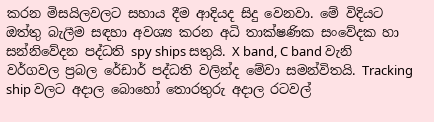කරන මිසයිලවලට සහාය දීම ආදියද සිදු වෙනවා. මේ විදියට ඔත්තු බැලීම සඳහා අවශ්‍ය කරන අධි තාක්ෂණික සංවේදක හා සන්නිවේදන පද්ධති spy ships සතුයි. X band, C band වැනි වර්ගවල ප්‍රබල රේඩාර් පද්ධති වලින්ද මේවා සමන්විතයි. Tracking ship වලට අදාල බොහෝ තොරතුරු අදාල රටවල්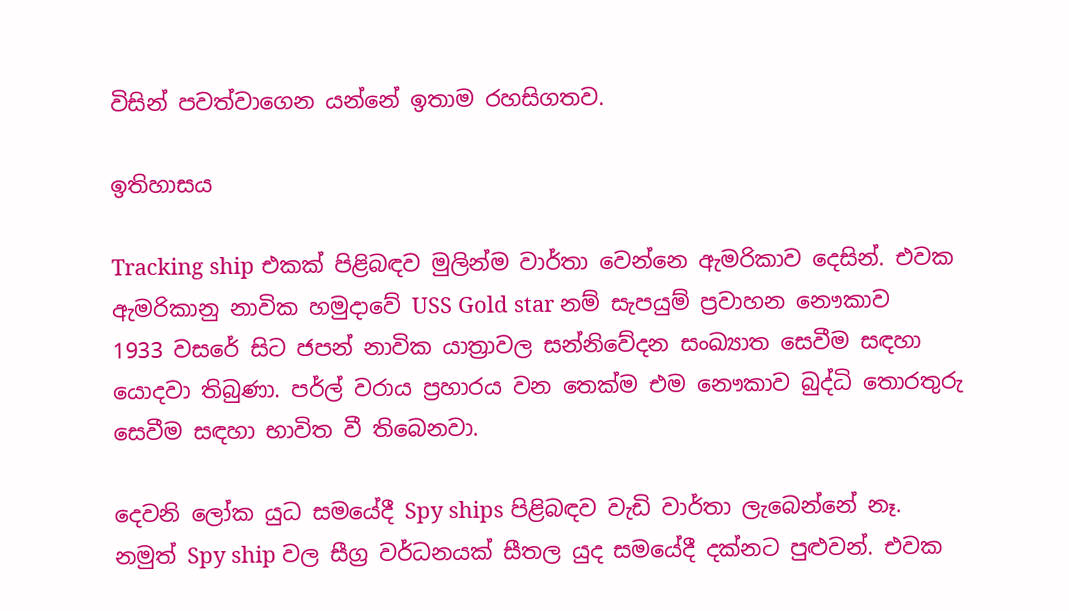විසින් පවත්වාගෙන යන්නේ ඉතාම රහසිගතව.

ඉතිහාසය

Tracking ship එකක් පිළිබඳව මුලින්ම වාර්තා වෙන්නෙ ඇමරිකාව දෙසින්. එවක ඇමරිකානු නාවික හමුදාවේ USS Gold star නම් සැපයුම් ප්‍රවාහන නෞකාව 1933 වසරේ සිට ජපන් නාවික යාත්‍රාවල සන්නිවේදන සංඛ්‍යාත සෙවීම සඳහා යොදවා තිබුණා. පර්ල් වරාය ප්‍රහාරය වන තෙක්ම එම නෞකාව බුද්ධි තොරතුරු සෙවීම සඳහා භාවිත වී තිබෙනවා.

දෙවනි ලෝක යුධ සමයේදී Spy ships පිළිබඳව වැඩි වාර්තා ලැබෙන්නේ නෑ. නමුත් Spy ship වල සීග්‍ර වර්ධනයක් සීතල යුද සමයේදී දක්නට පුළුවන්. එවක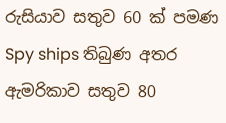රුසියාව සතුව 60 ක් පමණ Spy ships තිබුණ අතර ඇමරිකාව සතුව 80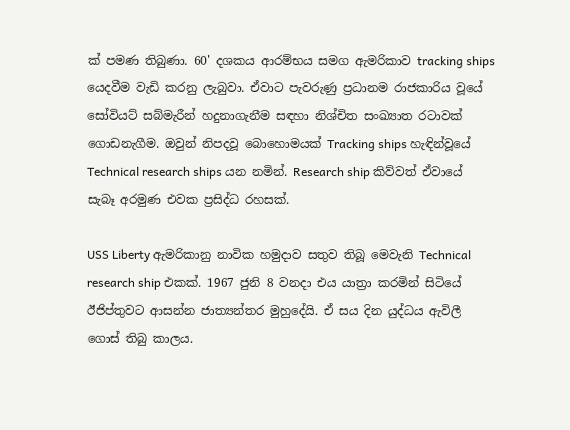ක් පමණ තිබුණා. 60' දශකය ආරම්භය සමග ඇමරිකාව tracking ships යෙදවීම වැඩි කරනු ලැබුවා. ඒවාට පැවරුණු ප්‍රධානම රාජකාරිය වූයේ සෝවියට් සබ්මැරීන් හදුනාගැනීම සඳහා නිශ්චිත සංඛ්‍යාත රටාවක් ගොඩනැගීම. ඔවුන් නිපදවූ බොහොමයක් Tracking ships හැඳින්වූයේ Technical research ships යන නමින්. Research ship කිව්වත් ඒවායේ සැබෑ අරමුණ එවක ප්‍රසිද්ධ රහසක්.

USS Liberty ඇමරිකානු නාවික හමුදාව සතුව තිබූ මෙවැනි Technical research ship එකක්. 1967 ජුනි 8 වනදා එය යාත්‍රා කරමින් සිටියේ ඊජිප්තුවට ආසන්න ජාත්‍යන්තර මුහුදේයි. ඒ සය දින යුද්ධය ඇවිලී ගොස් තිබු කාලය.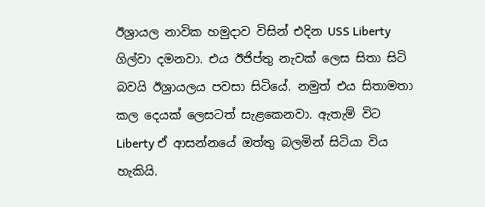ඊශ්‍රායල නාවික හමුදාව විසින් එදින USS Liberty ගිල්වා දමනවා. එය ඊජිප්තු නැවක් ලෙස සිතා සිටි බවයි ඊශ්‍රායලය පවසා සිටියේ. නමුත් එය සිතාමතා කල දෙයක් ලෙසටත් සැළකෙනවා. ඇතැම් විට Liberty ඒ ආසන්නයේ ඔත්තු බලමින් සිටියා විය හැකියි.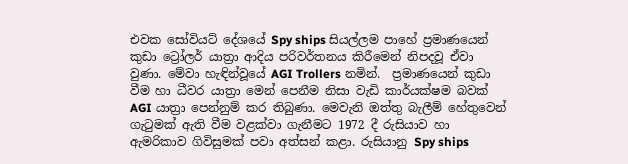එවක සෝවියට් දේශයේ Spy ships සියල්ලම පාහේ ප්‍රමාණයෙන් කුඩා ට්‍රෝලර් යාත්‍රා ආදිය පරිවර්තනය කිරීමෙන් නිපදවූ ඒවා වුණා. මේවා හැඳින්වූයේ AGI Trollers නමින්.  ප්‍රමාණයෙන් කුඩා වීම හා ධීවර යාත්‍රා මෙන් පෙනීම නිසා වැඩි කාර්යක්ෂම බවක් AGI යාත්‍රා පෙන්නුම් කර තිබුණා. මෙවැනි ඔත්තු බැලීම් හේතුවෙන් ගැටුමක් ඇති වීම වළක්වා ගැනීමට 1972 දී රුසියාව හා ඇමරිකාව ගිවිසුමක් පවා අත්සන් කළා. රුසියානු Spy ships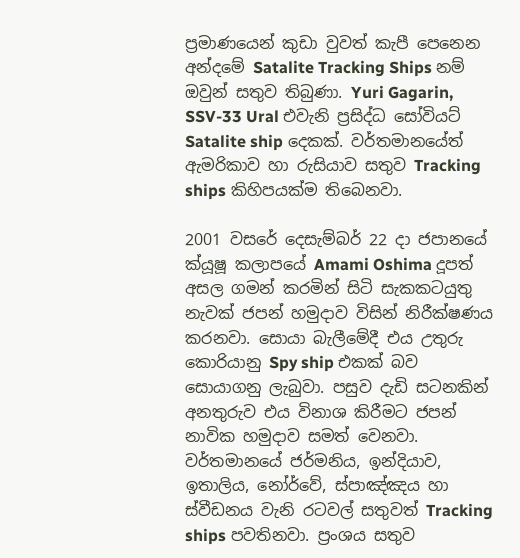ප්‍රමාණයෙන් කුඩා වුවත් කැපී පෙනෙන අන්දමේ Satalite Tracking Ships නම් ඔවුන් සතුව තිබුණා. Yuri Gagarin, SSV-33 Ural එවැනි ප්‍රසිද්ධ සෝවියට් Satalite ship දෙකක්. වර්තමානයේත් ඇමරිකාව හා රුසියාව සතුව Tracking ships කිහිපයක්ම තිබෙනවා.

2001 වසරේ දෙසැම්බර් 22 දා ජපානයේ ක්යූෂූ කලාපයේ Amami Oshima දූපත් අසල ගමන් කරමින් සිටි සැකකටයුතු නැවක් ජපන් හමුදාව විසින් නිරීක්ෂණය කරනවා. සොයා බැලීමේදී එය උතුරු කොරියානු Spy ship එකක් බව සොයාගනු ලැබුවා. පසුව දැඩි සටනකින් අනතුරුව එය විනාශ කිරීමට ජපන් නාවික හමුදාව සමත් වෙනවා.  වර්තමානයේ ජර්මනිය, ඉන්දියාව, ඉතාලිය, නෝර්වේ, ස්පාඤ්ඤය හා ස්වීඩනය වැනි රටවල් සතුවත් Tracking ships පවතිනවා. ප්‍රංශය සතුව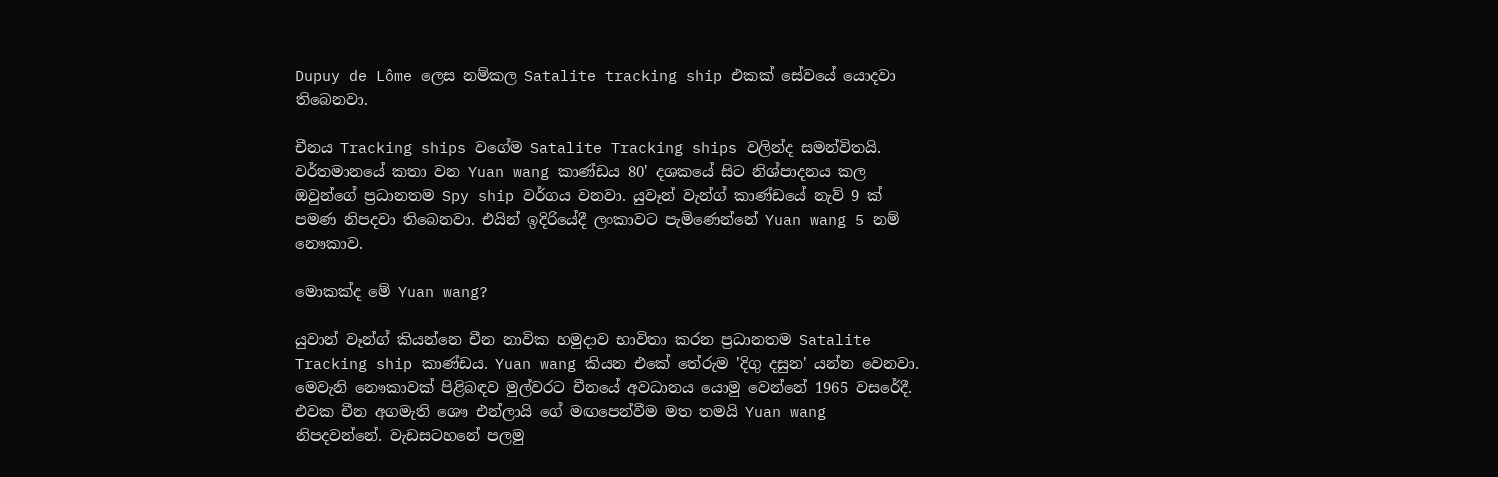Dupuy de Lôme ලෙස නම්කල Satalite tracking ship එකක් සේවයේ යොදවා තිබෙනවා.

චීනය Tracking ships වගේම Satalite Tracking ships වලින්ද සමන්විතයි. වර්තමානයේ කතා වන Yuan wang කාණ්ඩය 80' දශකයේ සිට නිශ්පාදනය කල ඔවුන්ගේ ප්‍රධානතම Spy ship වර්ගය වනවා. යුවෑන් වැන්ග් කාණ්ඩයේ නැව් 9 ක් පමණ නිපදවා තිබෙනවා. එයින් ඉදිරියේදී ලංකාවට පැමිණෙන්නේ Yuan wang 5 නම් නෞකාව.

මොකක්ද මේ Yuan wang?

යුවාන් වෑන්ග් කියන්නෙ චීන නාවික හමුදාව භාවිතා කරන ප්‍රධානතම Satalite Tracking ship කාණ්ඩය. Yuan wang කියන එකේ තේරුම 'දිගු දසුන' යන්න වෙනවා. මෙවැනි නෞකාවක් පිළිබඳව මුල්වරට චීනයේ අවධානය යොමු වෙන්නේ 1965 වසරේදී. එවක චීන අගමැති ශෞ එන්ලායි ගේ මඟපෙන්වීම මත තමයි Yuan wang නිපදවන්නේ. වැඩසටහනේ පලමු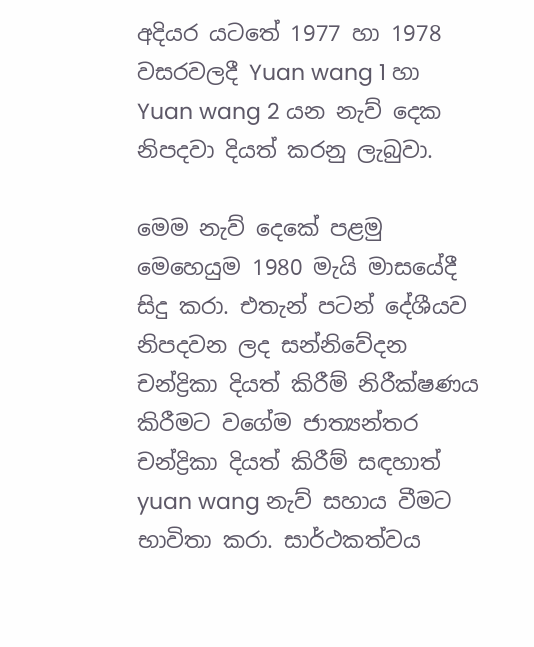අදියර යටතේ 1977 හා 1978 වසරවලදී Yuan wang 1 හා Yuan wang 2 යන නැව් දෙක නිපදවා දියත් කරනු ලැබුවා.

මෙම නැව් දෙකේ පළමු මෙහෙයුම 1980 මැයි මාසයේදී සිදු කරා. එතැන් පටන් දේශීයව නිපදවන ලද සන්නිවේදන චන්ද්‍රිකා දියත් කිරීම් නිරීක්ෂණය කිරීමට වගේම ජාත්‍යන්තර චන්ද්‍රිකා දියත් කිරීම් සඳහාත් yuan wang නැව් සහාය වීමට භාවිතා කරා. සාර්ථකත්වය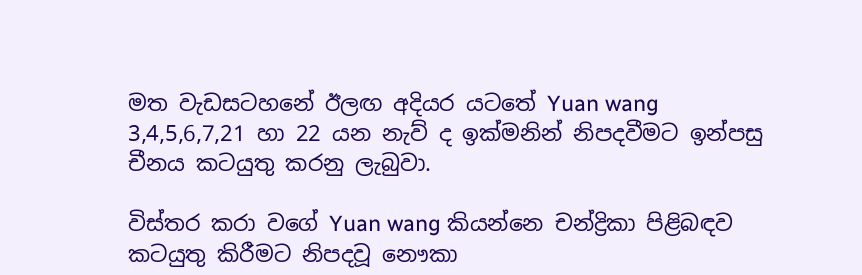මත වැඩසටහනේ ඊලඟ අදියර යටතේ Yuan wang 3,4,5,6,7,21 හා 22 යන නැව් ද ඉක්මනින් නිපදවීමට ඉන්පසු චීනය කටයුතු කරනු ලැබුවා.

විස්තර කරා වගේ Yuan wang කියන්නෙ චන්ද්‍රිකා පිළිබඳව කටයුතු කිරීමට නිපදවූ නෞකා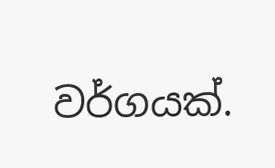වර්ගයක්.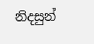නිදසුන්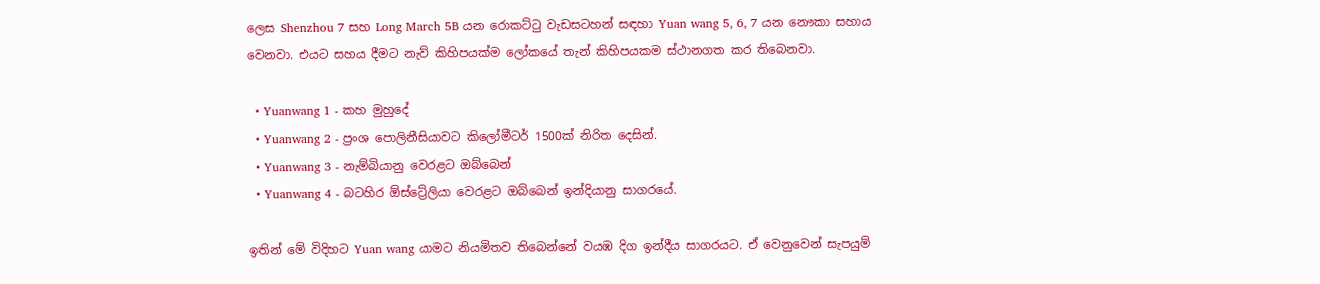ලෙස Shenzhou 7 සහ Long March 5B යන රොකට්ටු වැඩසටහන් සඳහා Yuan wang 5, 6, 7 යන නෞකා සහාය වෙනවා. එයට සහය දීමට නැව් කිහිපයක්ම ලෝකයේ තැන් කිහිපයකම ස්ථානගත කර තිබෙනවා.

  • Yuanwang 1 - කහ මුහුදේ
  • Yuanwang 2 - ප්‍රංශ පොලිනීසියාවට කිලෝමීටර් 1500ක් නිරිත දෙසින්.
  • Yuanwang 3 - නැම්බියානු වෙරළට ඔබ්බෙන්
  • Yuanwang 4 - බටහිර ඕස්ට්‍රේලියා වෙරළට ඔබ්බෙන් ඉන්දියානු සාගරයේ.

ඉතින් මේ විදිහට Yuan wang යාමට නියමිතව තිබෙන්නේ වයඹ දිග ඉන්දීය සාගරයට. ඒ වෙනුවෙන් සැපයුම්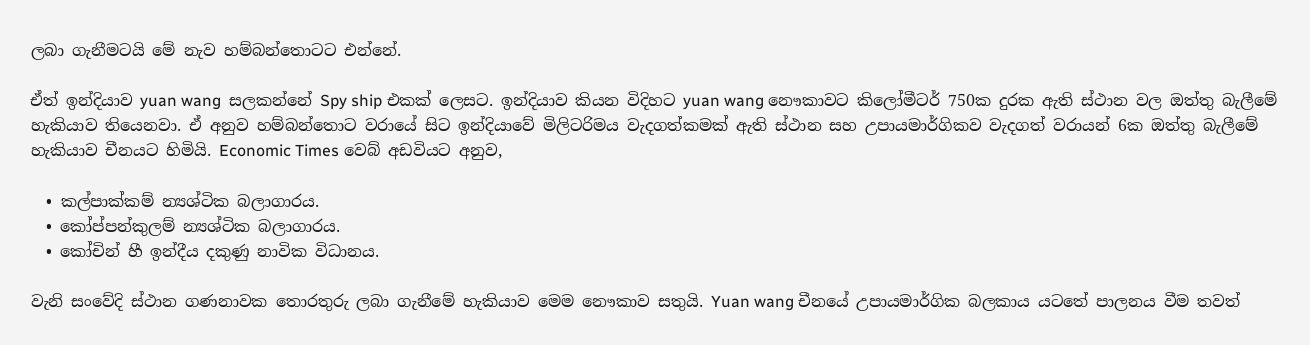ලබා ගැනීමටයි මේ නැව හම්බන්තොටට එන්නේ.

ඒත් ඉන්දියාව yuan wang  සලකන්නේ Spy ship එකක් ලෙසට. ඉන්දියාව කියන විදිහට yuan wang නෞකාවට කිලෝමීටර් 750ක දුරක ඇති ස්ථාන වල ඔත්තු බැලීමේ හැකියාව තියෙනවා. ඒ අනුව හම්බන්තොට වරායේ සිට ඉන්දියාවේ මිලිටරිමය වැදගත්කමක් ඇති ස්ථාන සහ උපායමාර්ගිකව වැදගත් වරායන් 6ක ඔත්තු බැලීමේ හැකියාව චීනයට හිමියි. Economic Times වෙබ් අඩවියට අනුව,

  • කල්පාක්කම් න්‍යශ්ටික බලාගාරය.
  • කෝප්පන්කුලම් න්‍යශ්ටික බලාගාරය.
  • කෝචින් හී ඉන්දීය දකුණු නාවික විධානය.

වැනි සංවේදි ස්ථාන ගණනාවක තොරතුරු ලබා ගැනීමේ හැකියාව මෙම නෞකාව සතුයි. Yuan wang චීනයේ උපායමාර්ගික බලකාය යටතේ පාලනය වීම තවත්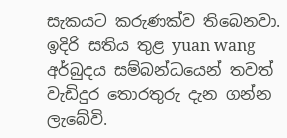සැකයට කරුණක්ව තිබෙනවා. ඉදිරි සතිය තුළ yuan wang අර්බුදය සම්බන්ධයෙන් තවත් වැඩිදුර තොරතුරු දැන ගන්න ලැබේවි.